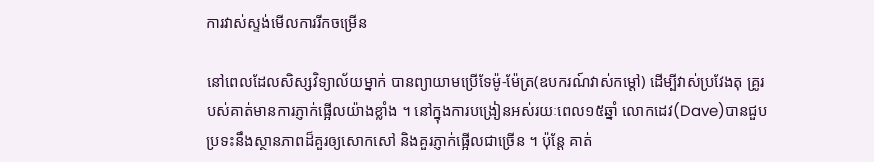ការវាស់ស្ទង់មើលការរីកចម្រើន

នៅពេលដែលសិស្សវិទ្យាល័យម្នាក់ បានព្យាយាមប្រើទែម៉ូ-ម៉ែត្រ(ឧបករណ៍វាស់កម្តៅ) ដើម្បីវាស់ប្រវែងតុ គ្រូរបស់គាត់មានការភ្ញាក់ផ្អើលយ៉ាងខ្លាំង ។ នៅក្នុងការបង្រៀនអស់រយៈពេល១៥ឆ្នាំ លោកដេវ(Dave)បានជួបប្រទះនឹងស្ថានភាពដ៏គួរឲ្យសោកសៅ និងគួរភ្ញាក់ផ្អើលជាច្រើន ។ ប៉ុន្តែ គាត់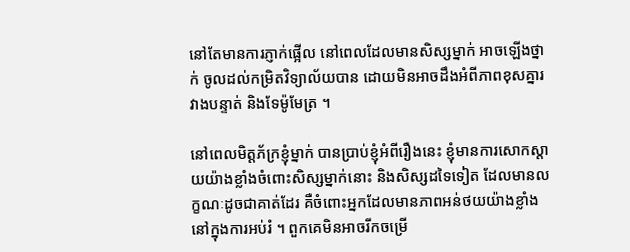នៅតែមានការភ្ញាក់ផ្អើល នៅពេលដែលមានសិស្សម្នាក់ អាចឡើងថ្នាក់ ចូលដល់កម្រិតវិទ្យាល័យបាន ដោយមិនអាចដឹងអំពីភាពខុសគ្នារវាងបន្ទាត់ និងទែម៉ូមែត្រ ។

នៅពេលមិត្តភ័ក្រខ្ញុំម្នាក់ បានប្រាប់ខ្ញុំអំពីរឿងនេះ ខ្ញុំមានការសោកស្តាយយ៉ាងខ្លាំងចំពោះសិស្សម្នាក់នោះ និងសិស្សដទៃទៀត ដែលមានលក្ខណៈដូចជាគាត់ដែរ គឺចំពោះអ្នកដែលមានភាពអន់ថយយ៉ាងខ្លាំង នៅក្នុងការអប់រំ ។ ពួកគេមិនអាចរីកចម្រើ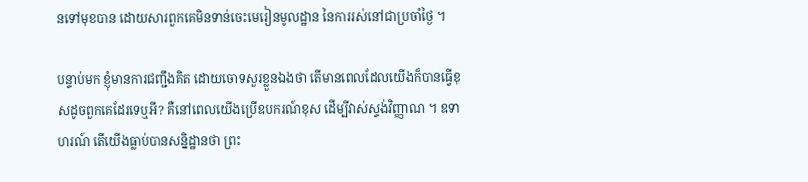នទៅមុខបាន ដោយសារពួកគេមិនទាន់ចេះមេរៀនមូលដ្ឋាន នៃការរស់នៅជាប្រចាំថ្ងៃ ។

បន្ទាប់មក ខ្ញុំមានការជញ្ជឹងគិត ដោយចោទសួរខ្លួនឯងថា តើមានពេលដែលយើងក៏បានធ្វើខុសដូចពួកគេដែរទេឬអី? គឺនៅពេលយើងប្រើឧបករណ៍ខុស ដើម្បីវាស់ស្ទង់វិញ្ញាណ ។ ឧទាហរណ៍ តើយើងធ្លាប់បានសន្និដ្ឋានថា ព្រះ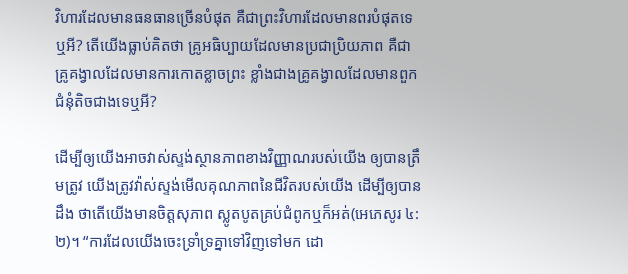វិហារដែលមានធនធានច្រើនបំផុត គឺជាព្រះវិហារដែលមានពរបំផុតទេឬអី? តើយើងធ្លាប់គិតថា គ្រូអធិប្បាយដែលមានប្រជាប្រិយភាព គឺជាគ្រូគង្វាលដែលមានការកោតខ្លាចព្រះ ខ្លាំងជាងគ្រូគង្វាលដែលមានពួកជំនុំតិចជាងទេឬអី?

ដើម្បីឲ្យយើងអាចវាស់ស្ទង់ស្ថានភាពខាងវិញ្ញាណរបស់យើង ឲ្យបានត្រឹមត្រូវ យើងត្រូវវ៉ាស់ស្ទង់មើលគុណភាពនៃជីវិតរបស់យើង ដើម្បីឲ្យបានដឹង ថាតើយើងមានចិត្តសុភាព ស្លូតបូតគ្រប់ជំពូកឬក៏អត់(អេភេសូរ ៤:២)។ “ការដែលយើងចេះទ្រាំទ្រគ្នាទៅវិញទៅមក ដោ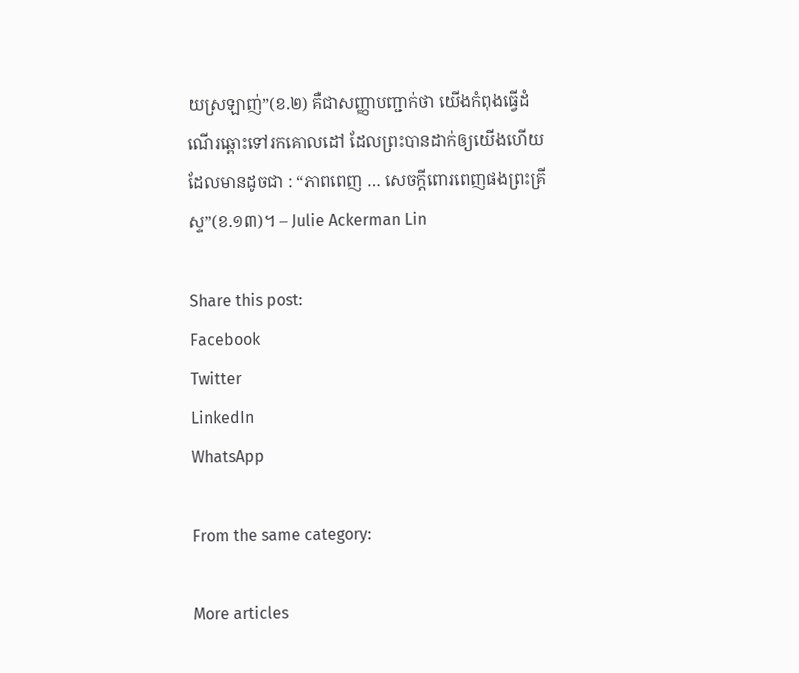យស្រឡាញ់”(ខ.២) គឺជាសញ្ញាបញ្ជាក់ថា យើងកំពុងធ្វើដំណើរឆ្ពោះទៅរកគោលដៅ ដែលព្រះបានដាក់ឲ្យយើងហើយ ដែលមានដូចជា : “ភាពពេញ … សេចក្តីពោរពេញផងព្រះគ្រីស្ទ”(ខ.១៣)។ – Julie Ackerman Lin

Share this post:
Facebook
Twitter
LinkedIn
WhatsApp

From the same category:

More articles